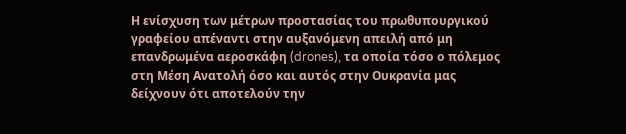Η ενίσχυση των μέτρων προστασίας του πρωθυπουργικού γραφείου απέναντι στην αυξανόμενη απειλή από μη επανδρωμένα αεροσκάφη (drones), τα οποία τόσο ο πόλεμος στη Μέση Ανατολή όσο και αυτός στην Ουκρανία μας δείχνουν ότι αποτελούν την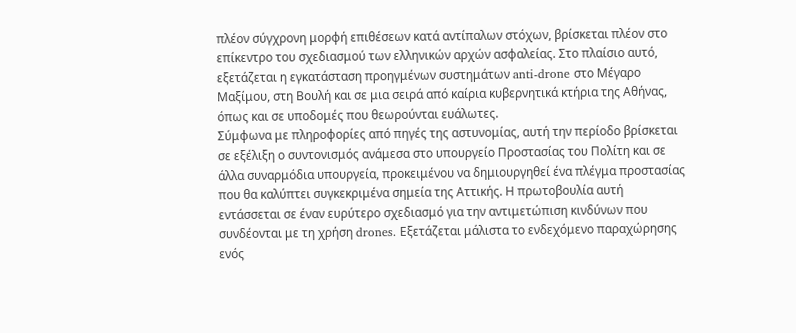πλέον σύγχρονη μορφή επιθέσεων κατά αντίπαλων στόχων, βρίσκεται πλέον στο επίκεντρο του σχεδιασμού των ελληνικών αρχών ασφαλείας. Στο πλαίσιο αυτό, εξετάζεται η εγκατάσταση προηγμένων συστημάτων anti-drone στο Μέγαρο Μαξίμου, στη Βουλή και σε μια σειρά από καίρια κυβερνητικά κτήρια της Αθήνας, όπως και σε υποδομές που θεωρούνται ευάλωτες.
Σύμφωνα με πληροφορίες από πηγές της αστυνομίας, αυτή την περίοδο βρίσκεται σε εξέλιξη ο συντονισμός ανάμεσα στο υπουργείο Προστασίας του Πολίτη και σε άλλα συναρμόδια υπουργεία, προκειμένου να δημιουργηθεί ένα πλέγμα προστασίας που θα καλύπτει συγκεκριμένα σημεία της Αττικής. Η πρωτοβουλία αυτή εντάσσεται σε έναν ευρύτερο σχεδιασμό για την αντιμετώπιση κινδύνων που συνδέονται με τη χρήση drones. Εξετάζεται μάλιστα το ενδεχόμενο παραχώρησης ενός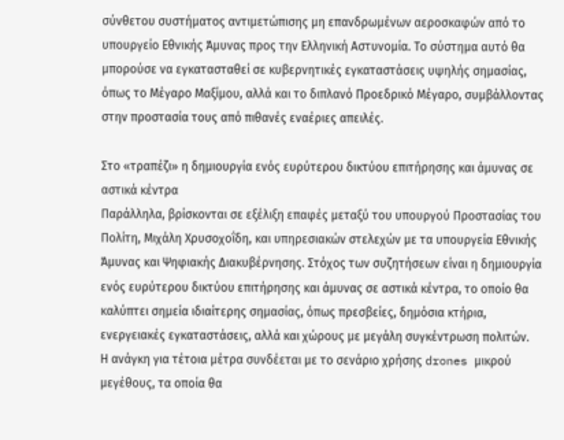σύνθετου συστήματος αντιμετώπισης μη επανδρωμένων αεροσκαφών από το υπουργείο Εθνικής Άμυνας προς την Ελληνική Αστυνομία. Το σύστημα αυτό θα μπορούσε να εγκατασταθεί σε κυβερνητικές εγκαταστάσεις υψηλής σημασίας, όπως το Μέγαρο Μαξίμου, αλλά και το διπλανό Προεδρικό Μέγαρο, συμβάλλοντας στην προστασία τους από πιθανές εναέριες απειλές.

Στο «τραπέζι» η δημιουργία ενός ευρύτερου δικτύου επιτήρησης και άμυνας σε αστικά κέντρα
Παράλληλα, βρίσκονται σε εξέλιξη επαφές μεταξύ του υπουργού Προστασίας του Πολίτη, Μιχάλη Χρυσοχοΐδη, και υπηρεσιακών στελεχών με τα υπουργεία Εθνικής Άμυνας και Ψηφιακής Διακυβέρνησης. Στόχος των συζητήσεων είναι η δημιουργία ενός ευρύτερου δικτύου επιτήρησης και άμυνας σε αστικά κέντρα, το οποίο θα καλύπτει σημεία ιδιαίτερης σημασίας, όπως πρεσβείες, δημόσια κτήρια, ενεργειακές εγκαταστάσεις, αλλά και χώρους με μεγάλη συγκέντρωση πολιτών.
Η ανάγκη για τέτοια μέτρα συνδέεται με το σενάριο χρήσης drones μικρού μεγέθους, τα οποία θα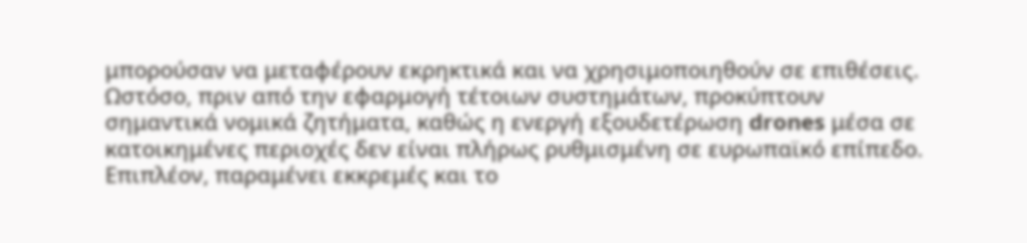μπορούσαν να μεταφέρουν εκρηκτικά και να χρησιμοποιηθούν σε επιθέσεις. Ωστόσο, πριν από την εφαρμογή τέτοιων συστημάτων, προκύπτουν σημαντικά νομικά ζητήματα, καθώς η ενεργή εξουδετέρωση drones μέσα σε κατοικημένες περιοχές δεν είναι πλήρως ρυθμισμένη σε ευρωπαϊκό επίπεδο. Επιπλέον, παραμένει εκκρεμές και το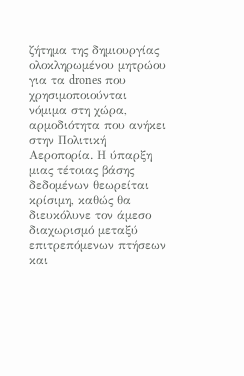ζήτημα της δημιουργίας ολοκληρωμένου μητρώου για τα drones που χρησιμοποιούνται νόμιμα στη χώρα, αρμοδιότητα που ανήκει στην Πολιτική Αεροπορία. Η ύπαρξη μιας τέτοιας βάσης δεδομένων θεωρείται κρίσιμη, καθώς θα διευκόλυνε τον άμεσο διαχωρισμό μεταξύ επιτρεπόμενων πτήσεων και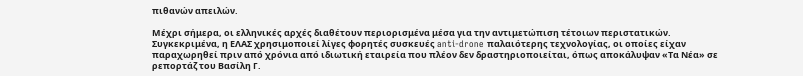πιθανών απειλών.

Μέχρι σήμερα, οι ελληνικές αρχές διαθέτουν περιορισμένα μέσα για την αντιμετώπιση τέτοιων περιστατικών. Συγκεκριμένα, η ΕΛΑΣ χρησιμοποιεί λίγες φορητές συσκευές anti-drone παλαιότερης τεχνολογίας, οι οποίες είχαν παραχωρηθεί πριν από χρόνια από ιδιωτική εταιρεία που πλέον δεν δραστηριοποιείται, όπως αποκάλυψαν «Τα Νέα» σε ρεπορτάζ του Βασίλη Γ.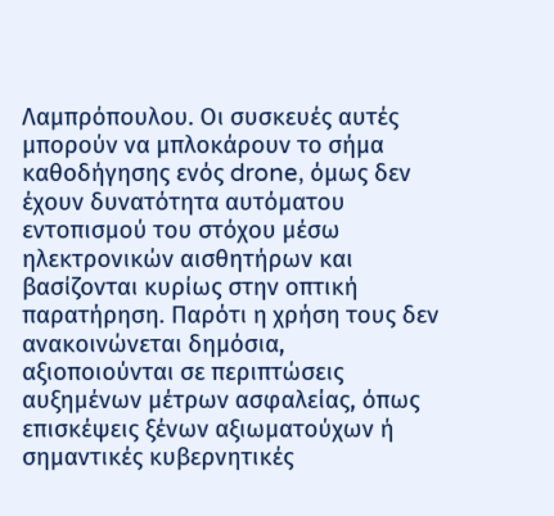Λαμπρόπουλου. Οι συσκευές αυτές μπορούν να μπλοκάρουν το σήμα καθοδήγησης ενός drone, όμως δεν έχουν δυνατότητα αυτόματου εντοπισμού του στόχου μέσω ηλεκτρονικών αισθητήρων και βασίζονται κυρίως στην οπτική παρατήρηση. Παρότι η χρήση τους δεν ανακοινώνεται δημόσια, αξιοποιούνται σε περιπτώσεις αυξημένων μέτρων ασφαλείας, όπως επισκέψεις ξένων αξιωματούχων ή σημαντικές κυβερνητικές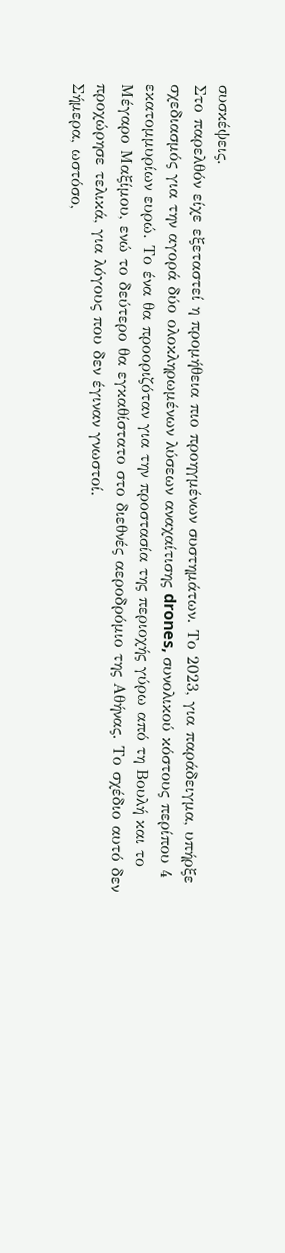συσκέψεις.
Στο παρελθόν είχε εξεταστεί η προμήθεια πιο προηγμένων συστημάτων. Το 2023, για παράδειγμα, υπήρξε σχεδιασμός για την αγορά δύο ολοκληρωμένων λύσεων αναχαίτισης drones, συνολικού κόστους περίπου 4 εκατομμυρίων ευρώ. Το ένα θα προοριζόταν για την προστασία της περιοχής γύρω από τη Βουλή και το Μέγαρο Μαξίμου, ενώ το δεύτερο θα εγκαθίστατο στο διεθνές αεροδρόμιο της Αθήνας. Το σχέδιο αυτό δεν προχώρησε τελικά, για λόγους που δεν έγιναν γνωστοί.
Σήμερα, ωστόσο,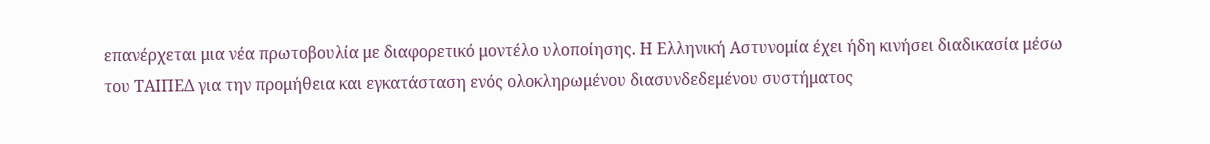επανέρχεται μια νέα πρωτοβουλία με διαφορετικό μοντέλο υλοποίησης. Η Ελληνική Αστυνομία έχει ήδη κινήσει διαδικασία μέσω του ΤΑΙΠΕΔ για την προμήθεια και εγκατάσταση ενός ολοκληρωμένου διασυνδεδεμένου συστήματος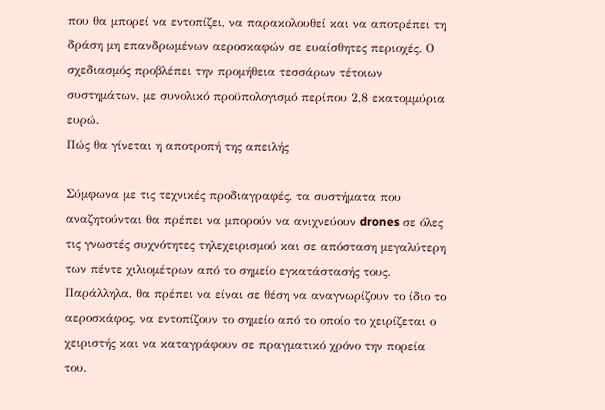που θα μπορεί να εντοπίζει, να παρακολουθεί και να αποτρέπει τη δράση μη επανδρωμένων αεροσκαφών σε ευαίσθητες περιοχές. Ο σχεδιασμός προβλέπει την προμήθεια τεσσάρων τέτοιων συστημάτων, με συνολικό προϋπολογισμό περίπου 2,8 εκατομμύρια ευρώ.
Πώς θα γίνεται η αποτροπή της απειλής

Σύμφωνα με τις τεχνικές προδιαγραφές, τα συστήματα που αναζητούνται θα πρέπει να μπορούν να ανιχνεύουν drones σε όλες τις γνωστές συχνότητες τηλεχειρισμού και σε απόσταση μεγαλύτερη των πέντε χιλιομέτρων από το σημείο εγκατάστασής τους. Παράλληλα, θα πρέπει να είναι σε θέση να αναγνωρίζουν το ίδιο το αεροσκάφος, να εντοπίζουν το σημείο από το οποίο το χειρίζεται ο χειριστής και να καταγράφουν σε πραγματικό χρόνο την πορεία του.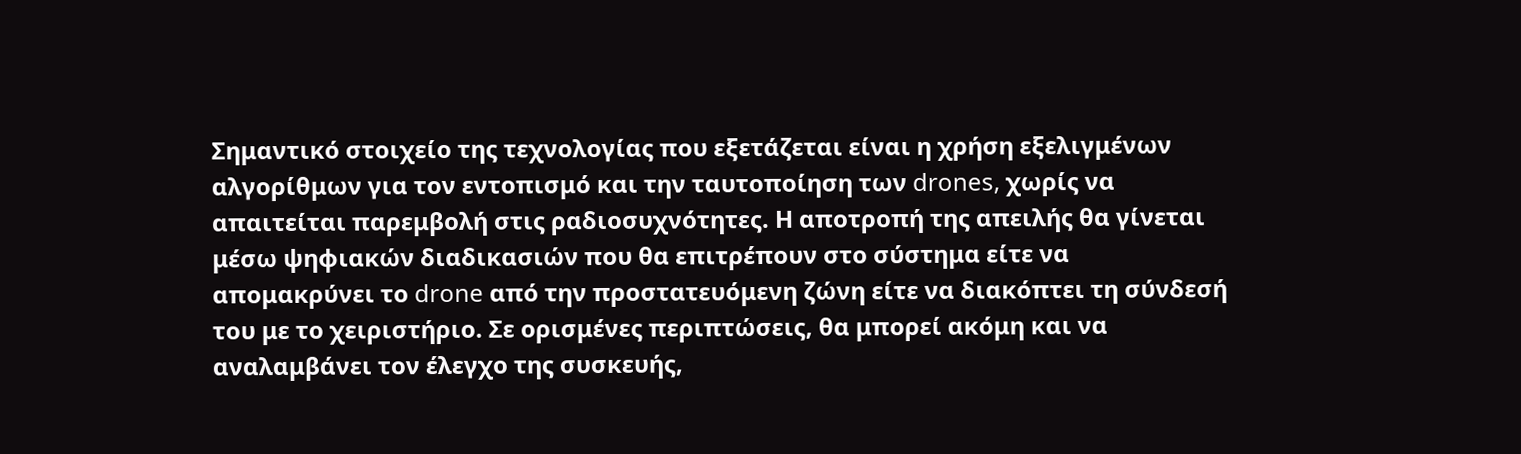Σημαντικό στοιχείο της τεχνολογίας που εξετάζεται είναι η χρήση εξελιγμένων αλγορίθμων για τον εντοπισμό και την ταυτοποίηση των drones, χωρίς να απαιτείται παρεμβολή στις ραδιοσυχνότητες. Η αποτροπή της απειλής θα γίνεται μέσω ψηφιακών διαδικασιών που θα επιτρέπουν στο σύστημα είτε να απομακρύνει το drone από την προστατευόμενη ζώνη είτε να διακόπτει τη σύνδεσή του με το χειριστήριο. Σε ορισμένες περιπτώσεις, θα μπορεί ακόμη και να αναλαμβάνει τον έλεγχο της συσκευής,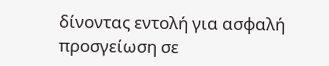δίνοντας εντολή για ασφαλή προσγείωση σε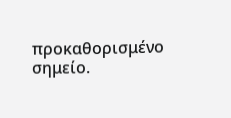προκαθορισμένο σημείο.